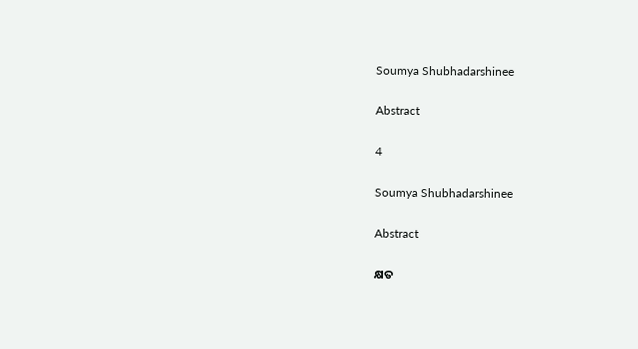Soumya Shubhadarshinee

Abstract

4

Soumya Shubhadarshinee

Abstract

କ୍ଷତ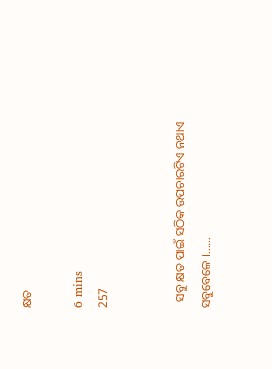କ୍ଷତ

6 mins
257


  ସବୁ କ୍ଷତ ପାଇଁ ସଠିକ ଉପଚାରଟିଏ ନଥାଏ ସବୁବେଳେ ।......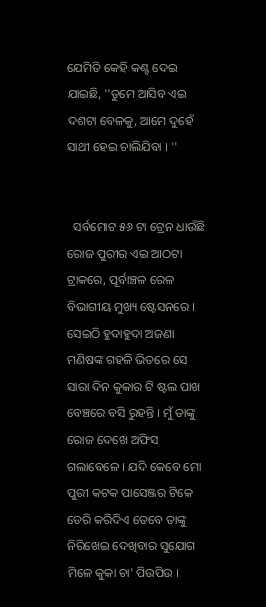ଯେମିତି କେହି କଣ୍ଟ ଦେଇ ଯାଇଛି, ''ତୁମେ ଆସିବ ଏଇ ଦଶଟା ବେଳକୁ, ଆମେ ଦୁହେଁ ସାଥୀ ହେଇ ଚାଲିଯିବା । ''


  ସର୍ବମୋଟ ୫୬ ଟା ଟ୍ରେନ ଧାଉଁଛି ରୋଜ ପୁରୀର ଏଇ ଆଠଟା ଟ୍ରାକରେ, ପୂର୍ବାଞ୍ଚଳ ରେଳ ବିଭାଗୀୟ ମୁଖ୍ୟ ଷ୍ଟେସନରେ । ସେଇଠି ହୁଦାହୁଦା ଅଜଣା ମଣିଷଙ୍କ ଗହଳି ଭିତରେ ସେ ସାରା ଦିନ କୁକାର ଟି ଷ୍ଟଲ ପାଖ ବେଞ୍ଚରେ ବସି ରୁହନ୍ତି । ମୁଁ ତାଙ୍କୁ ରୋଜ ଦେଖେ ଅଫିସ ଗଲାବେଳେ । ଯଦି କେବେ ମୋ ପୁରୀ କଟକ ପାସେଞ୍ଜର ଟିକେ ଡେରି କରିଦିଏ ତେବେ ତାଙ୍କୁ ନିରିଖେଇ ଦେଖିବାର ସୁଯୋଗ ମିଳେ କୁକା ଚା' ପିଉପିଉ ।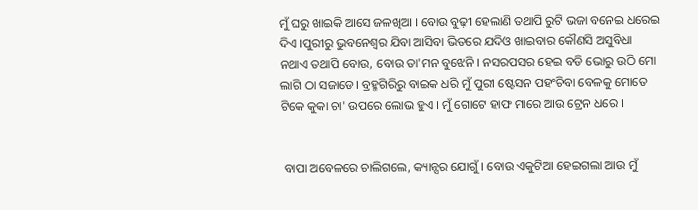ମୁଁ ଘରୁ ଖାଇକି ଆସେ ଜଳଖିଆ । ବୋଉ ବୁଢ଼ୀ ହେଲାଣି ତଥାପି ରୁଟି ଭଜା ବନେଇ ଧରେଇ ଦିଏ ।ପୁରୀରୁ ଭୁବନେଶ୍ୱର ଯିବା ଆସିବା ଭିତରେ ଯଦିଓ ଖାଇବାର କୌଣସି ଅସୁବିଧା ନଥାଏ ତଥାପି ବୋଉ, ବୋଉ ତା'ମନ ବୁଝେନି । ନସରପସର ହେଇ ବଡି ଭୋରୁ ଉଠି ମୋ ଲାଗି ଠା ସଜାଡେ। ବ୍ରହ୍ମଗିରିରୁ ବାଇକ ଧରି ମୁଁ ପୁରୀ ଷ୍ଟେସନ ପହଂଚିବା ବେଳକୁ ମୋତେ ଟିକେ କୁକା ଚା' ଉପରେ ଲୋଭ ହୁଏ । ମୁଁ ଗୋଟେ ହାଫ ମାରେ ଆଉ ଟ୍ରେନ ଧରେ ।


 ବାପା ଅବେଳରେ ଚାଲିଗଲେ, କ୍ୟାନ୍ସର ଯୋଗୁଁ । ବୋଉ ଏକୁଟିଆ ହେଇଗଲା ଆଉ ମୁଁ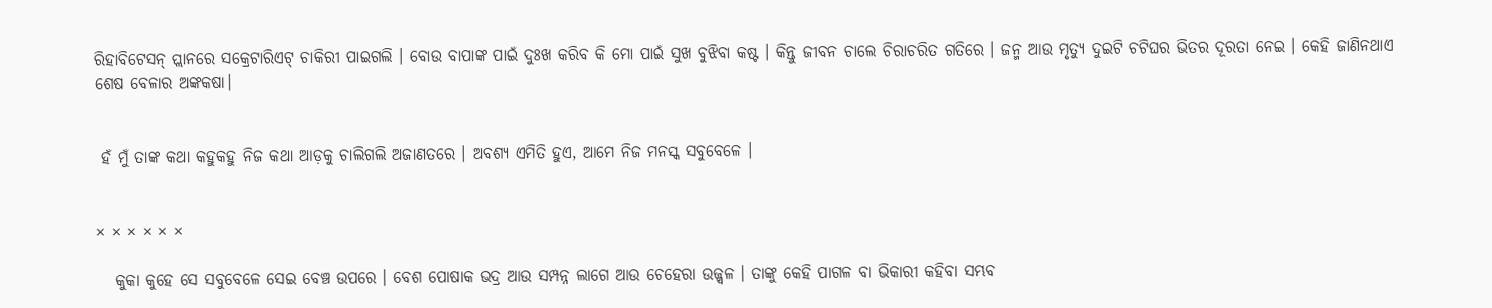ରିହାବିଟେସନ୍ ପ୍ଲାନରେ ସକ୍ରେଟାରିଏଟ୍ ଚାକିରୀ ପାଇଗଲି । ବୋଉ ବାପାଙ୍କ ପାଇଁ ଦୁଃଖ କରିବ କି ମୋ ପାଇଁ ସୁଖ ବୁଝିବା କଷ୍ଟ । କିନ୍ତୁ ଜୀବନ ଚାଲେ ଚିରାଚରିତ ଗତିରେ । ଜନ୍ମ ଆଉ ମୃତ୍ୟୁ ଦୁଇଟି ଚଟିଘର ଭିତର ଦୂରତା ନେଇ । କେହି ଜାଣିନଥାଏ ଶେଷ ବେଳାର ଅଙ୍କକଷା।


 ହଁ ମୁଁ ତାଙ୍କ କଥା କହୁକହୁ ନିଜ କଥା ଆଡ଼କୁ ଚାଲିଗଲି ଅଜାଣତରେ । ଅବଶ୍ୟ ଏମିତି ହୁଏ, ଆମେ ନିଜ ମନସ୍କ ସବୁବେଳେ ।


× × × × × ×

   କୁକା କୁହେ ସେ ସବୁବେଳେ ସେଇ ବେଞ୍ଚ ଉପରେ । ବେଶ ପୋଷାକ ଭଦ୍ର ଆଉ ସମ୍ପନ୍ନ ଲାଗେ ଆଉ ଚେହେରା ଉଜ୍ଜ୍ୱଳ । ତାଙ୍କୁ କେହି ପାଗଳ ବା ଭିକାରୀ କହିବା ସମ୍ଭବ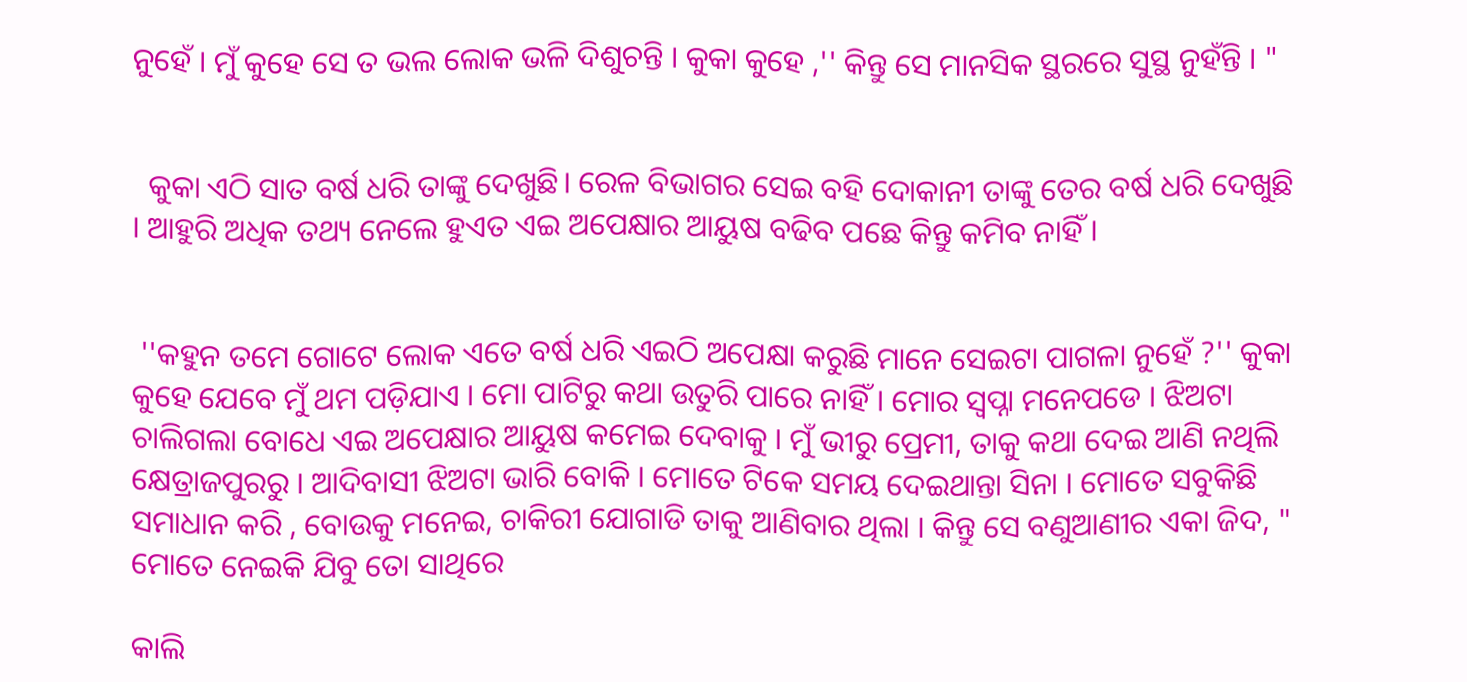ନୁହେଁ । ମୁଁ କୁହେ ସେ ତ ଭଲ ଲୋକ ଭଳି ଦିଶୁଚନ୍ତି । କୁକା କୁହେ ,'' କିନ୍ତୁ ସେ ମାନସିକ ସ୍ଥରରେ ସୁସ୍ଥ ନୁହଁନ୍ତି । "


  କୁକା ଏଠି ସାତ ବର୍ଷ ଧରି ତାଙ୍କୁ ଦେଖୁଛି। ରେଳ ବିଭାଗର ସେଇ ବହି ଦୋକାନୀ ତାଙ୍କୁ ତେର ବର୍ଷ ଧରି ଦେଖୁଛି । ଆହୁରି ଅଧିକ ତଥ୍ୟ ନେଲେ ହୁଏତ ଏଇ ଅପେକ୍ଷାର ଆୟୁଷ ବଢିବ ପଛେ କିନ୍ତୁ କମିବ ନାହିଁ ।


 ''କହୁନ ତମେ ଗୋଟେ ଲୋକ ଏତେ ବର୍ଷ ଧରି ଏଇଠି ଅପେକ୍ଷା କରୁଛି ମାନେ ସେଇଟା ପାଗଳା ନୁହେଁ ?'' କୁକା କୁହେ ଯେବେ ମୁଁ ଥମ ପଡ଼ିଯାଏ । ମୋ ପାଟିରୁ କଥା ଉତୁରି ପାରେ ନାହିଁ । ମୋର ସ୍ୱପ୍ନା ମନେପଡେ । ଝିଅଟା ଚାଲିଗଲା ବୋଧେ ଏଇ ଅପେକ୍ଷାର ଆୟୁଷ କମେଇ ଦେବାକୁ । ମୁଁ ଭୀରୁ ପ୍ରେମୀ, ତାକୁ କଥା ଦେଇ ଆଣି ନଥିଲି କ୍ଷେତ୍ରାଜପୁରରୁ । ଆଦିବାସୀ ଝିଅଟା ଭାରି ବୋକି । ମୋତେ ଟିକେ ସମୟ ଦେଇଥାନ୍ତା ସିନା । ମୋତେ ସବୁକିଛି ସମାଧାନ କରି , ବୋଉକୁ ମନେଇ, ଚାକିରୀ ଯୋଗାଡି ତାକୁ ଆଣିବାର ଥିଲା । କିନ୍ତୁ ସେ ବଣୁଆଣୀର ଏକା ଜିଦ, " ମୋତେ ନେଇକି ଯିବୁ ତୋ ସାଥିରେ

କାଲି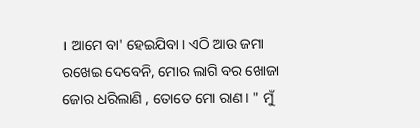। ଆମେ ବା' ହେଇଯିବା । ଏଠି ଆଉ ଜମା ରଖେଇ ଦେବେନି, ମୋର ଲାଗି ବର ଖୋଜା ଜୋର ଧରିଲାଣି , ତୋତେ ମୋ ରାଣ। " ମୁଁ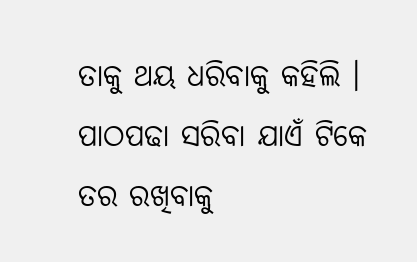ତାକୁ ଥୟ ଧରିବାକୁ କହିଲି । ପାଠପଢା ସରିବା ଯାଏଁ ଟିକେ ତର ରଖିବାକୁ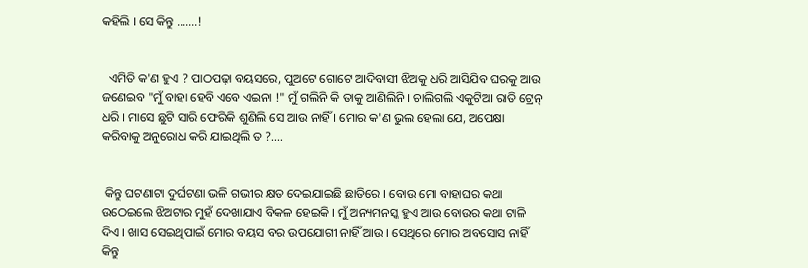କହିଲି । ସେ କିନ୍ତୁ .......!


  ଏମିତି କ'ଣ ହୁଏ ? ପାଠପଢ଼ା ବୟସରେ, ପୁଅଟେ ଗୋଟେ ଆଦିବାସୀ ଝିଅକୁ ଧରି ଆସିଯିବ ଘରକୁ ଆଉ ଜଣେଇବ "ମୁଁ ବାହା ହେବି ଏବେ ଏଇନା !" ମୁଁ ଗଲିନି କି ତାକୁ ଆଣିଲିନି । ଚାଲିଗଲି ଏକୁଟିଆ ରାତି ଟ୍ରେନ୍ ଧରି । ମାସେ ଛୁଟି ସାରି ଫେରିକି ଶୁଣିଲି ସେ ଆଉ ନାହିଁ । ମୋର କ'ଣ ଭୁଲ ହେଲା ଯେ, ଅପେକ୍ଷା କରିବାକୁ ଅନୁରୋଧ କରି ଯାଇଥିଲି ତ ?....


 କିନ୍ତୁ ଘଟଣାଟା ଦୁର୍ଘଟଣା ଭଳି ଗଭୀର କ୍ଷତ ଦେଇଯାଇଛି ଛାତିରେ । ବୋଉ ମୋ ବାହାଘର କଥା ଉଠେଇଲେ ଝିଅଟାର ମୁହଁ ଦେଖାଯାଏ ବିକଳ ହେଇକି । ମୁଁ ଅନ୍ୟମନସ୍କ ହୁଏ ଆଉ ବୋଉର କଥା ଟାଳି ଦିଏ । ଖାସ ସେଇଥିପାଇଁ ମୋର ବୟସ ବର ଉପଯୋଗୀ ନାହିଁ ଆଉ । ସେଥିରେ ମୋର ଅବସୋସ ନାହିଁ କିନ୍ତୁ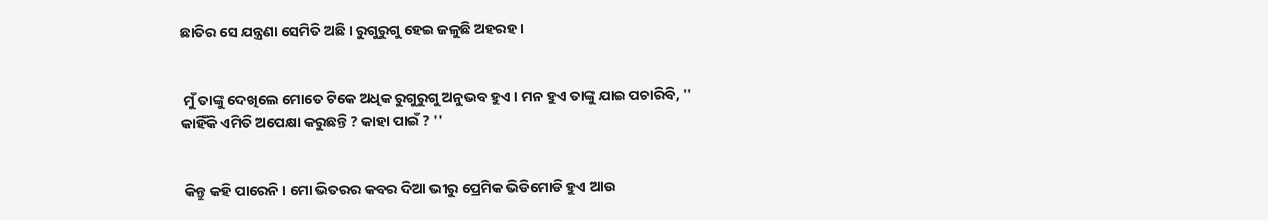ଛାତିର ସେ ଯନ୍ତ୍ରଣା ସେମିତି ଅଛି । ରୁଗୁରୁଗୁ ହେଇ ଜଳୁଛି ଅହରହ ।


 ମୁଁ ତାଙ୍କୁ ଦେଖିଲେ ମୋତେ ଟିକେ ଅଧିକ ରୁଗୁରୁଗୁ ଅନୁଭବ ହୁଏ । ମନ ହୁଏ ତାଙ୍କୁ ଯାଇ ପଚାରିବି, '' କାହିଁକି ଏମିତି ଅପେକ୍ଷା କରୁଛନ୍ତି ? କାହା ପାଇଁ ? ''


 କିନ୍ତୁ କହି ପାରେନି । ମୋ ଭିତରର କବର ଦିଆ ଭୀରୁ ପ୍ରେମିକ ଭିଡିମୋଡି ହୁଏ ଆଉ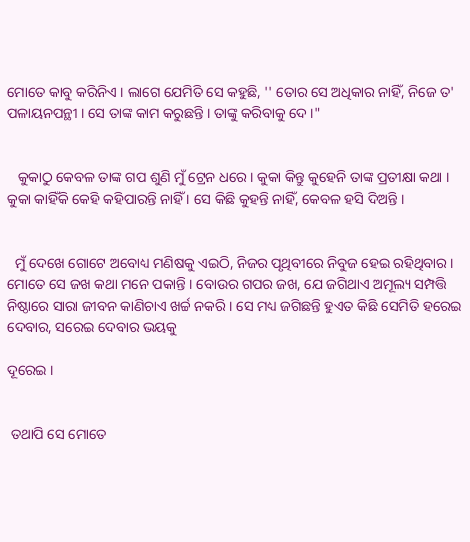ମୋତେ କାବୁ କରିନିଏ । ଲାଗେ ଯେମିତି ସେ କହୁଛି, '' ତୋର ସେ ଅଧିକାର ନାହିଁ, ନିଜେ ତ' ପଳାୟନପନ୍ଥୀ । ସେ ତାଙ୍କ କାମ କରୁଛନ୍ତି । ତାଙ୍କୁ କରିବାକୁ ଦେ ।"


   କୁକାଠୁ କେବଳ ତାଙ୍କ ଗପ ଶୁଣି ମୁଁ ଟ୍ରେନ ଧରେ । କୁକା କିନ୍ତୁ କୁହେନି ତାଙ୍କ ପ୍ରତୀକ୍ଷା କଥା । କୁକା କାହିଁକି କେହି କହିପାରନ୍ତି ନାହିଁ । ସେ କିଛି କୁହନ୍ତି ନାହିଁ, କେବଳ ହସି ଦିଅନ୍ତି ।


  ମୁଁ ଦେଖେ ଗୋଟେ ଅବୋଧ୍ୟ ମଣିଷକୁ ଏଇଠି, ନିଜର ପୃଥିବୀରେ ନିବୁଜ ହେଇ ରହିଥିବାର । ମୋତେ ସେ ଜଖ କଥା ମନେ ପକାନ୍ତି । ବୋଉର ଗପର ଜଖ, ଯେ ଜଗିଥାଏ ଅମୂଲ୍ୟ ସମ୍ପତ୍ତି ନିଷ୍ଠାରେ ସାରା ଜୀବନ କାଣିଚାଏ ଖର୍ଚ୍ଚ ନକରି । ସେ ମଧ୍ୟ ଜଗିଛନ୍ତି ହୁଏତ କିଛି ସେମିତି ହରେଇ ଦେବାର, ସରେଇ ଦେବାର ଭୟକୁ

ଦୂରେଇ ।


 ତଥାପି ସେ ମୋତେ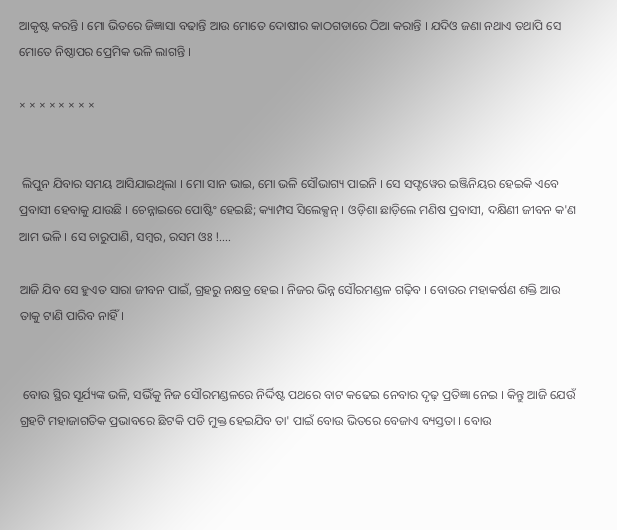ଆକୃଷ୍ଟ କରନ୍ତି । ମୋ ଭିତରେ ଜିଜ୍ଞାସା ବଢାନ୍ତି ଆଉ ମୋତେ ଦୋଷୀର କାଠଗଡାରେ ଠିଆ କରାନ୍ତି । ଯଦିଓ ଜଣା ନଥାଏ ତଥାପି ସେ ମୋତେ ନିଷ୍ଠାପର ପ୍ରେମିକ ଭଳି ଲାଗନ୍ତି ।

× × × × × × × ×


 ଲିପୁନ ଯିବାର ସମୟ ଆସିଯାଇଥିଲା । ମୋ ସାନ ଭାଇ, ମୋ ଭଳି ସୌଭାଗ୍ୟ ପାଇନି । ସେ ସଫ୍ଟୱେର ଇଞ୍ଜିନିୟର ହେଇକି ଏବେ ପ୍ରବାସୀ ହେବାକୁ ଯାଉଛି । ଚେନ୍ନାଇରେ ପୋଷ୍ଟିଂ ହେଇଛି; କ୍ୟାମ୍ପସ ସିଲେକ୍ସନ୍ । ଓଡ଼ିଶା ଛାଡ଼ିଲେ ମଣିଷ ପ୍ରବାସୀ, ଦକ୍ଷିଣୀ ଜୀବନ କ'ଣ ଆମ ଭଳି । ସେ ଚାରୁପାଣି, ସମ୍ବର, ରସମ ଓଃ !....

ଆଜି ଯିବ ସେ ହୁଏତ ସାରା ଜୀବନ ପାଇଁ, ଗ୍ରହରୁ ନକ୍ଷତ୍ର ହେଇ । ନିଜର ଭିନ୍ନ ସୌରମଣ୍ଡଳ ଗଢ଼ିବ । ବୋଉର ମହାକର୍ଷଣ ଶକ୍ତି ଆଉ ତାକୁ ଟାଣି ପାରିବ ନାହିଁ।


 ବୋଉ ସ୍ଥିର ସୂର୍ଯ୍ୟଙ୍କ ଭଳି, ସଭିଁକୁ ନିଜ ସୌରମଣ୍ଡଳରେ ନିର୍ଦ୍ଦିଷ୍ଟ ପଥରେ ବାଟ କଢେଇ ନେବାର ଦୃଢ଼ ପ୍ରତିଜ୍ଞା ନେଇ । କିନ୍ତୁ ଆଜି ଯେଉଁ ଗ୍ରହଟି ମହାଜାଗତିକ ପ୍ରଭାବରେ ଛିଟକି ପଡି ମୁକ୍ତ ହେଇଯିବ ତା' ପାଇଁ ବୋଉ ଭିତରେ ବେଜାଏ ବ୍ୟସ୍ତତା । ବୋଉ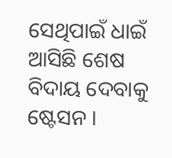ସେଥିପାଇଁ ଧାଇଁ ଆସିଛି ଶେଷ ବିଦାୟ ଦେବାକୁ ଷ୍ଟେସନ ।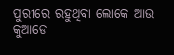ପୁରୀରେ ରହୁଥିବା ଲୋକେ ଆଉ କୁଆଡେ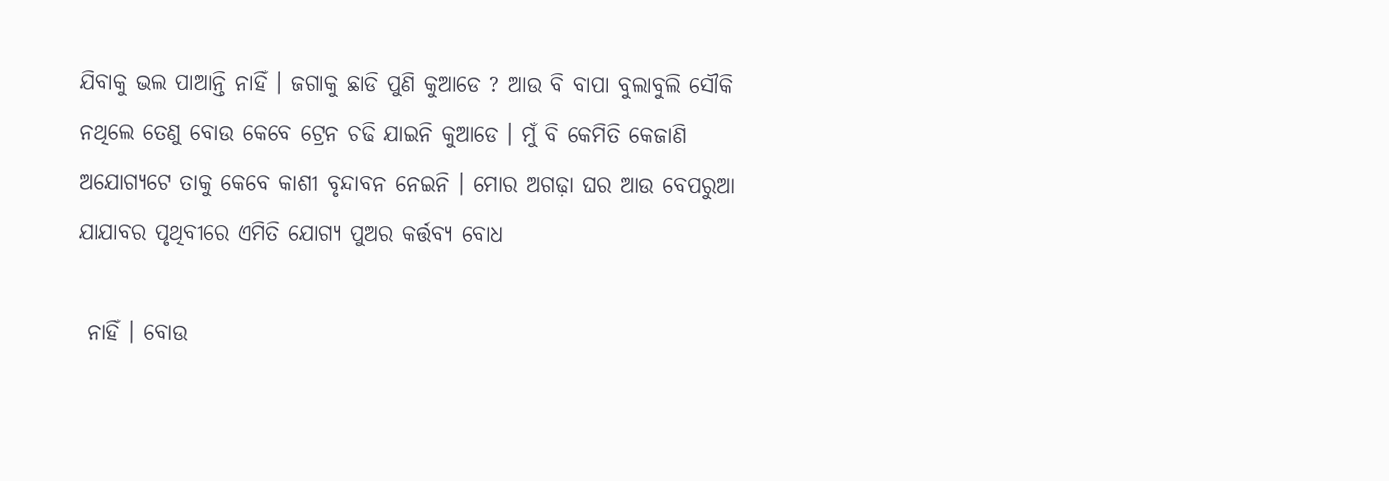ଯିବାକୁ ଭଲ ପାଆନ୍ତି ନାହିଁ । ଜଗାକୁ ଛାଡି ପୁଣି କୁଆଡେ ? ଆଉ ବି ବାପା ବୁଲାବୁଲି ସୌକି ନଥିଲେ ତେଣୁ ବୋଉ କେବେ ଟ୍ରେନ ଚଢି ଯାଇନି କୁଆଡେ । ମୁଁ ବି କେମିତି କେଜାଣି ଅଯୋଗ୍ୟଟେ ତାକୁ କେବେ କାଶୀ ବୃନ୍ଦାବନ ନେଇନି । ମୋର ଅଗଢ଼ା ଘର ଆଉ ବେପରୁଆ ଯାଯାବର ପୃଥିବୀରେ ଏମିତି ଯୋଗ୍ୟ ପୁଅର କର୍ତ୍ତବ୍ୟ ବୋଧ

 ନାହିଁ । ବୋଉ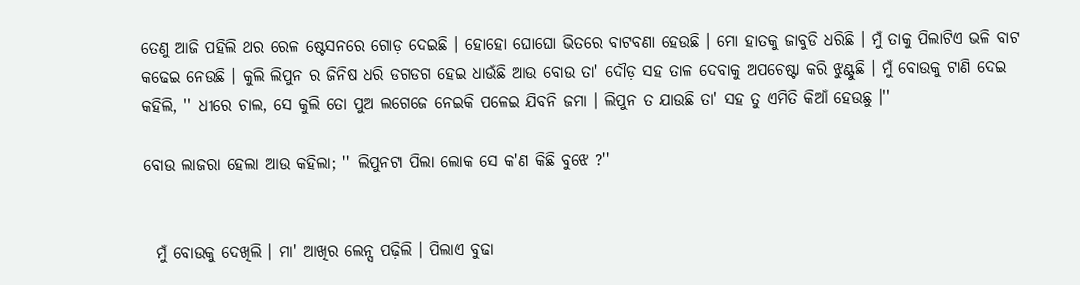ତେଣୁ ଆଜି ପହିଲି ଥର ରେଳ ଷ୍ଟେସନରେ ଗୋଡ଼ ଦେଇଛି । ହୋହୋ ଘୋଘୋ ଭିତରେ ବାଟବଣା ହେଉଛି । ମୋ ହାତକୁ ଜାବୁଡି ଧରିଛି । ମୁଁ ତାକୁ ପିଲାଟିଏ ଭଳି ବାଟ କଢେଇ ନେଉଛି । କୁଲି ଲିପୁନ ର ଜିନିଷ ଧରି ଡଗଡଗ ହେଇ ଧାଉଁଛି ଆଉ ବୋଉ ତା' ଦୌଡ଼ ସହ ତାଳ ଦେବାକୁ ଅପଚେଷ୍ଟା କରି ଝୁଣ୍ଟୁଛି । ମୁଁ ବୋଉକୁ ଟାଣି ଦେଇ କହିଲି, '' ଧୀରେ ଚାଲ, ସେ କୁଲି ତୋ ପୁଅ ଲଗେଜେ ନେଇକି ପଳେଇ ଯିବନି ଜମା । ଲିପୁନ ତ ଯାଉଛି ତା' ସହ ତୁ ଏମିତି କିଆଁ ହେଉଛୁ ।''

ବୋଉ ଲାଜରା ହେଲା ଆଉ କହିଲା; '' ଲିପୁନଟା ପିଲା ଲୋକ ସେ କ'ଣ କିଛି ବୁଝେ ?''


  ମୁଁ ବୋଉକୁ ଦେଖିଲି । ମା' ଆଖିର ଲେନ୍ସ ପଢ଼ିଲି । ପିଲାଏ ବୁଢା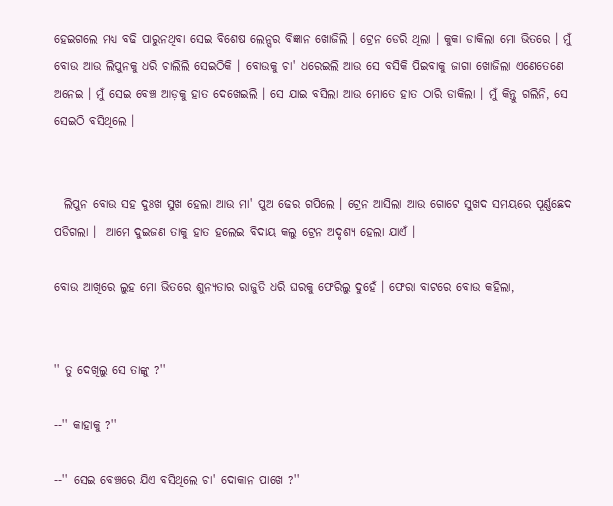ହେଇଗଲେ ମଧ୍ୟ ବଢି ପାରୁନଥିବା ସେଇ ବିଶେଷ ଲେନ୍ସର ବିଜ୍ଞାନ ଖୋଜିଲି । ଟ୍ରେନ ଡେରି ଥିଲା । କୁକା ଡାକିଲା ମୋ ଭିତରେ । ମୁଁ ବୋଉ ଆଉ ଲିପୁନକୁ ଧରି ଚାଲିଲି ସେଇଠିକି । ବୋଉକୁ ଚା' ଧରେଇଲି ଆଉ ସେ ବସିକି ପିଇବାକୁ ଜାଗା ଖୋଜିଲା ଏଣେତେଣେ ଅନେଇ । ମୁଁ ସେଇ ବେଞ୍ଚ ଆଡ଼କୁ ହାତ ଦେଖେଇଲି । ସେ ଯାଇ ବସିଲା ଆଉ ମୋତେ ହାତ ଠାରି ଡାକିଲା । ମୁଁ କିନ୍ତୁ ଗଲିନି, ସେ ସେଇଠି ବସିଥିଲେ ।


  ଲିପୁନ ବୋଉ ସହ ଦୁଃଖ ସୁଖ ହେଲା ଆଉ ମା' ପୁଅ ଢେର ଗପିଲେ । ଟ୍ରେନ ଆସିଲା ଆଉ ଗୋଟେ ସୁଖଦ ସମୟରେ ପୂର୍ଣ୍ଣଛେଦ ପଡିଗଲା ।  ଆମେ ଦୁଇଜଣ ତାକୁ ହାତ ହଲେଇ ବିଦାୟ କଲୁ ଟ୍ରେନ ଅଦୃଶ୍ୟ ହେଲା ଯାଏଁ ।

ବୋଉ ଆଖିରେ ଲୁହ ମୋ ଭିତରେ ଶୁନ୍ୟତାର ରାଜୁତି ଧରି ଘରକୁ ଫେରିଲୁ ଦୁହେଁ । ଫେରା ବାଟରେ ବୋଉ କହିଲା,


'' ତୁ ଦେଖିଲୁ ସେ ତାଙ୍କୁ ?''

--'' କାହାକୁ ?''

--'' ସେଇ ବେଞ୍ଚରେ ଯିଏ ବସିଥିଲେ ଚା' ଦୋକାନ ପାଖେ ?''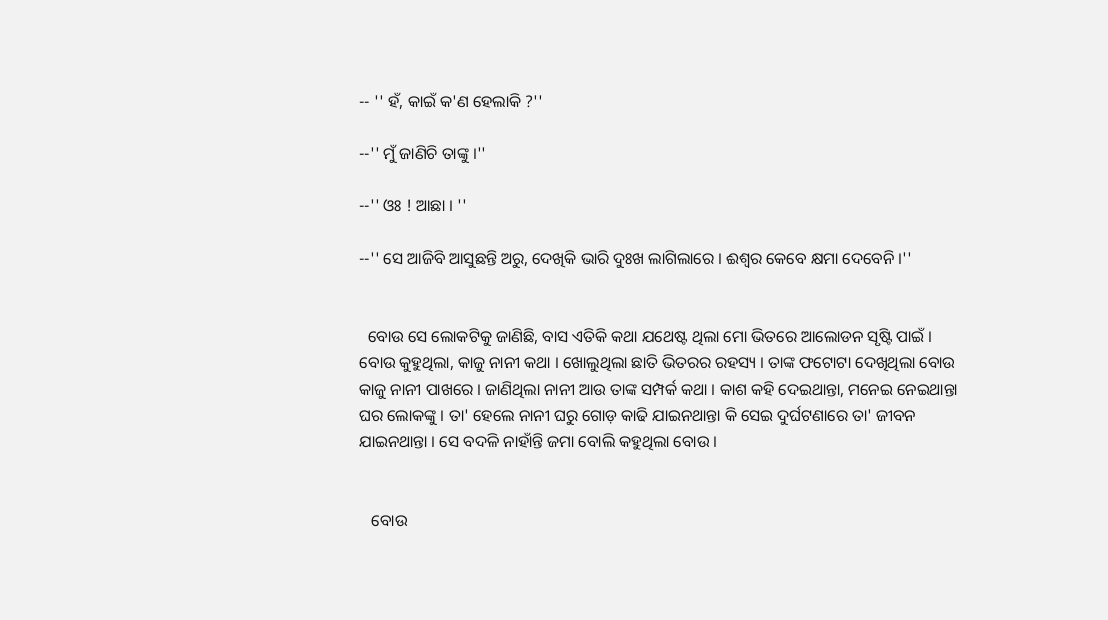-- '' ହଁ, କାଇଁ କ'ଣ ହେଲାକି ?''

--'' ମୁଁ ଜାଣିଚି ତାଙ୍କୁ ।''

--'' ଓଃ ! ଆଛା । ''

--'' ସେ ଆଜିବି ଆସୁଛନ୍ତି ଅରୁ, ଦେଖିକି ଭାରି ଦୁଃଖ ଲାଗିଲାରେ । ଈଶ୍ବର କେବେ କ୍ଷମା ଦେବେନି ।''


  ବୋଉ ସେ ଲୋକଟିକୁ ଜାଣିଛି, ବାସ ଏତିକି କଥା ଯଥେଷ୍ଟ ଥିଲା ମୋ ଭିତରେ ଆଲୋଡନ ସୃଷ୍ଟି ପାଇଁ । ବୋଉ କୁହୁଥିଲା, କାଜୁ ନାନୀ କଥା । ଖୋଲୁଥିଲା ଛାତି ଭିତରର ରହସ୍ୟ । ତାଙ୍କ ଫଟୋଟା ଦେଖିଥିଲା ବୋଉ କାଜୁ ନାନୀ ପାଖରେ । ଜାଣିଥିଲା ନାନୀ ଆଉ ତାଙ୍କ ସମ୍ପର୍କ କଥା । କାଶ କହି ଦେଇଥାନ୍ତା, ମନେଇ ନେଇଥାନ୍ତା ଘର ଲୋକଙ୍କୁ । ତା' ହେଲେ ନାନୀ ଘରୁ ଗୋଡ଼ କାଢି ଯାଇନଥାନ୍ତା କି ସେଇ ଦୁର୍ଘଟଣାରେ ତା' ଜୀବନ ଯାଇନଥାନ୍ତା । ସେ ବଦଳି ନାହାଁନ୍ତି ଜମା ବୋଲି କହୁଥିଲା ବୋଉ ।


   ବୋଉ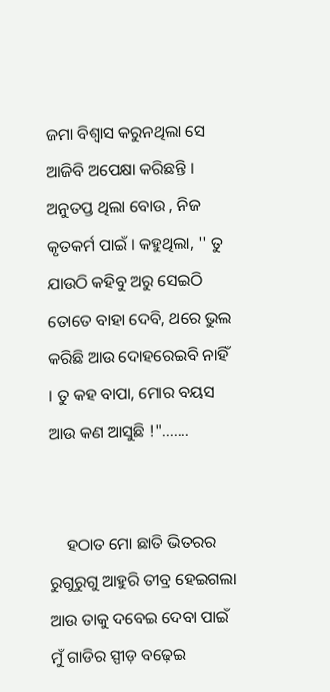ଜମା ବିଶ୍ୱାସ କରୁନଥିଲା ସେ ଆଜିବି ଅପେକ୍ଷା କରିଛନ୍ତି । ଅନୁତପ୍ତ ଥିଲା ବୋଉ , ନିଜ କୃତକର୍ମ ପାଇଁ । କହୁଥିଲା, '' ତୁ ଯାଉଠି କହିବୁ ଅରୁ ସେଇଠି ତୋତେ ବାହା ଦେବି, ଥରେ ଭୁଲ କରିଛି ଆଉ ଦୋହରେଇବି ନାହିଁ । ତୁ କହ ବାପା, ମୋର ବୟସ ଆଉ କଣ ଆସୁଛି !".......


    ହଠାତ ମୋ ଛାତି ଭିତରର ରୁଗୁରୁଗୁ ଆହୁରି ତୀବ୍ର ହେଇଗଲା ଆଉ ତାକୁ ଦବେଇ ଦେବା ପାଇଁ ମୁଁ ଗାଡିର ସ୍ପୀଡ଼ ବଢ଼େଇ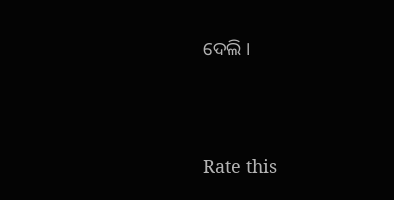ଦେଲି ।





Rate this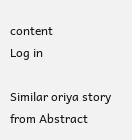content
Log in

Similar oriya story from Abstract